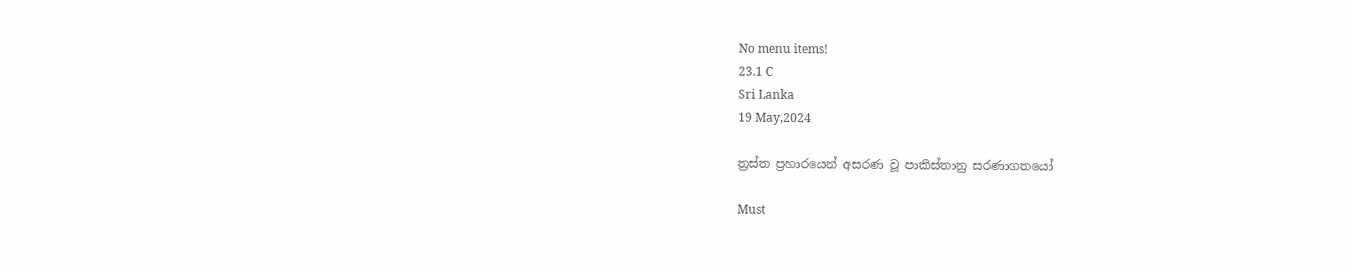No menu items!
23.1 C
Sri Lanka
19 May,2024

ත්‍රස්ත ප්‍රහාරයෙන් අසරණ වූ පාකිස්තානු සරණාගතයෝ

Must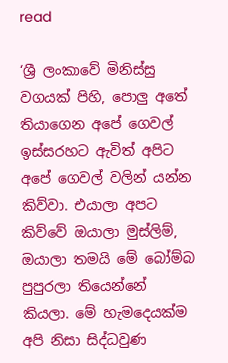read

‘ශ්‍රී ලංකාවේ මිනිස්සු වගයක් පිහි, පොලු අතේ තියාගෙන අපේ ගෙවල් ඉස්සරහට ඇවිත් අපිට අපේ ගෙවල් වලින් යන්න කිව්වා. එයාලා අපට කිව්වේ ඔයාලා මුස්ලිම්, ඔයාලා තමයි මේ බෝම්බ පුපුරලා තියෙන්නේ කියලා. මේ හැමදෙයක්ම අපි නිසා සිද්ධවුණ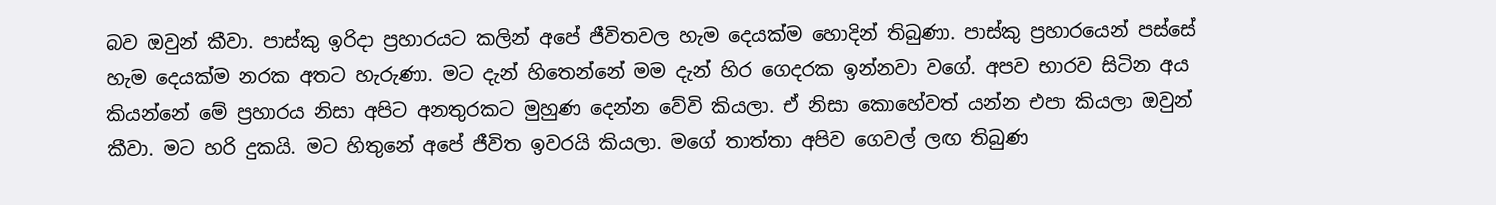බව ඔවුන් කීවා. පාස්කු ඉරිදා ප්‍රහාරයට කලින් අපේ ජීවිතවල හැම දෙයක්ම හොදින් තිබුණා. පාස්කු ප්‍රහාරයෙන් පස්සේ හැම දෙයක්ම නරක අතට හැරුණා. මට දැන් හිතෙන්නේ මම දැන් හිර ගෙදරක ඉන්නවා වගේ. අපව භාරව සිටින අය කියන්නේ මේ ප්‍රහාරය නිසා අපිට අනතුරකට මුහුණ දෙන්න වේවි කියලා. ඒ නිසා කොහේවත් යන්න එපා කියලා ඔවුන් කීවා. මට හරි දුකයි. මට හිතුනේ අපේ ජීවිත ඉවරයි කියලා. මගේ තාත්තා අපිව ගෙවල් ලඟ තිබුණ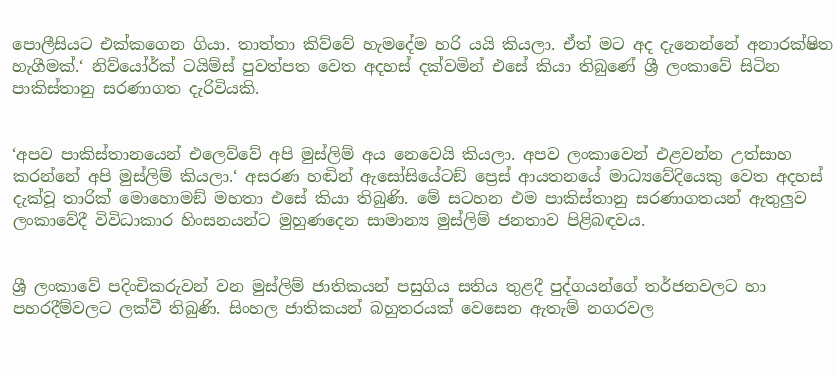පොලීසියට එක්කගෙන ගියා. තාත්තා කිව්වේ හැමදේම හරි යයි කියලා. ඒත් මට අද දැනෙන්නේ අනාරක්ෂිත හැගීමක්.‘ නිව්යෝර්ක් ටයිම්ස් පුවත්පත වෙත අදහස් දක්වමින් එසේ කියා තිබුණේ ශ්‍රී ලංකාවේ සිටින පාකිස්තානු සරණාගත දැරිවියකි.


‘අපව පාකිස්තානයෙන් එලෙව්වේ අපි මුස්ලිම් අය නෙවෙයි කියලා. අපව ලංකාවෙන් එළවන්න උත්සාහ කරන්නේ අපි මුස්ලිම් කියලා.‘ අසරණ හඬින් ඇසෝසියේටඞ් ප්‍රෙස් ආයතනයේ මාධ්‍යවේදියෙකු වෙත අදහස් දැක්වූ තාරික් මොහොමඞ් මහතා එසේ කියා තිබුණි. මේ සටහන එම පාකිස්තානු සරණාගතයන් ඇතුලුව ලංකාවේදී විවිධාකාර හිංසනයන්ට මුහුණදෙන සාමාන්‍ය මුස්ලිම් ජනතාව පිළිබඳවය.


ශ්‍රී ලංකාවේ පදිංචිකරුවන් වන මුස්ලිම් ජාතිකයන් පසුගිය සතිය තුළදී පුද්ගයන්ගේ තර්ජනවලට හා පහරදීම්වලට ලක්වී තිබුණි. සිංහල ජාතිකයන් බහුතරයක් වෙසෙන ඇතැම් නගරවල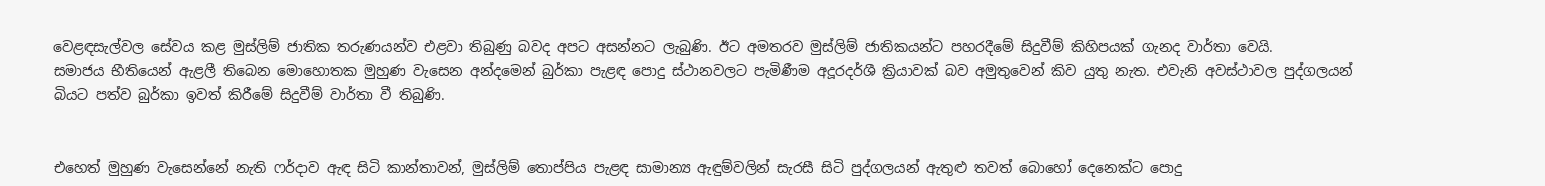වෙළඳසැල්වල සේවය කළ මුස්ලිම් ජාතික තරුණයන්ව එළවා තිබුණු බවද අපට අසන්නට ලැබුණි. ඊට අමතරව මුස්ලිම් ජාතිකයන්ට පහරදීමේ සිදුවීම් කිහිපයක් ගැනද වාර්තා වෙයි.
සමාජය භීතියෙන් ඇළලී තිබෙන මොහොතක මුහුණ වැසෙන අන්දමෙන් බුර්කා පැළඳ පොදු ස්ථානවලට පැමිණීම අදූරදර්ශී ක්‍රියාවක් බව අමුතුවෙන් කිව යුතු නැත. එවැනි අවස්ථාවල පුද්ගලයන් බියට පත්ව බුර්කා ඉවත් කිරීමේ සිදුවීම් වාර්තා වී තිබුණි.


එහෙත් මුහුණ වැසෙන්නේ නැති ෆර්දාව ඇඳ සිටි කාන්තාවන්, මුස්ලිම් තොප්පිය පැළඳ සාමාන්‍ය ඇඳුම්වලින් සැරසී සිටි පුද්ගලයන් ඇතුළු තවත් බොහෝ දෙනෙක්ට පොදු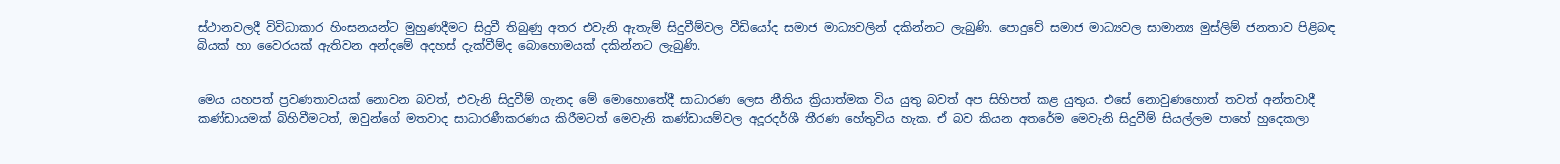ස්ථානවලදී විවිධාකාර හිංසනයන්ට මුහුණදීමට සිදුවී තිබුණු අතර එවැනි ඇතැම් සිදුවීම්වල වීඩියෝද සමාජ මාධ්‍යවලින් දකින්නට ලැබුණි. පොදුවේ සමාජ මාධ්‍යවල සාමාන්‍ය මුස්ලිම් ජනතාව පිළිබඳ බියක් හා වෛරයක් ඇතිවන අන්දමේ අදහස් දැක්වීම්ද බොහොමයක් දකින්නට ලැබුණි.


මෙය යහපත් ප්‍රවණතාවයක් නොවන බවත්, එවැනි සිදුවීම් ගැනද මේ මොහොතේදී සාධාරණ ලෙස නීතිය ක්‍රියාත්මක විය යුතු බවත් අප සිහිපත් කළ යුතුය. එසේ නොවුණහොත් තවත් අන්තවාදී කණ්ඩායමක් බිහිවීමටත්, ඔවුන්ගේ මතවාද සාධාරණීකරණය කිරීමටත් මෙවැනි කණ්ඩායම්වල අදූරදර්ශී තීරණ හේතුවිය හැක. ඒ බව කියන අතරේම මෙවැනි සිදුවීම් සියල්ලම පාහේ හුදෙකලා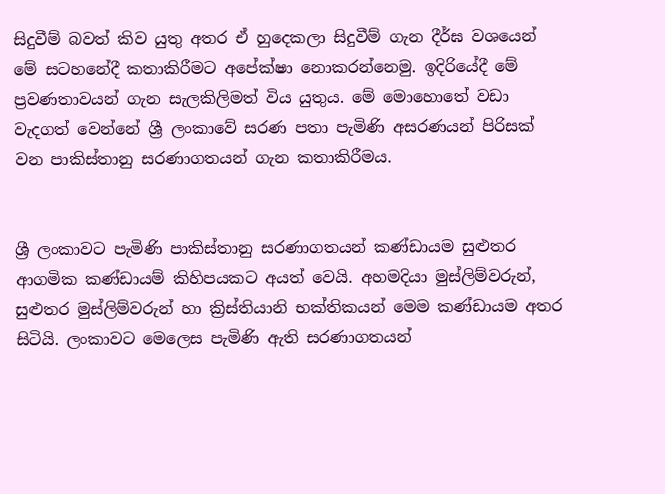සිදුවීම් බවත් කිව යුතු අතර ඒ හුදෙකලා සිදුවීම් ගැන දීර්ඝ වශයෙන් මේ සටහනේදී කතාකිරීමට අපේක්ෂා නොකරන්නෙමු. ඉදිරියේදී මේ ප්‍රවණතාවයන් ගැන සැලකිලිමත් විය යුතුය. මේ මොහොතේ වඩා වැදගත් වෙන්නේ ශ්‍රී ලංකාවේ සරණ පතා පැමිණි අසරණයන් පිරිසක් වන පාකිස්තානු සරණාගතයන් ගැන කතාකිරීමය.


ශ්‍රී ලංකාවට පැමිණි පාකිස්තානු සරණාගතයන් කණ්ඩායම සුළුතර ආගමික කණ්ඩායම් කිහිපයකට අයත් වෙයි. අහමදියා මුස්ලිම්වරුන්, සුළුතර මුස්ලිම්වරුන් හා ක්‍රිස්තියානි භක්තිකයන් මෙම කණ්ඩායම අතර සිටියි. ලංකාවට මෙලෙස පැමිණි ඇති සරණාගතයන්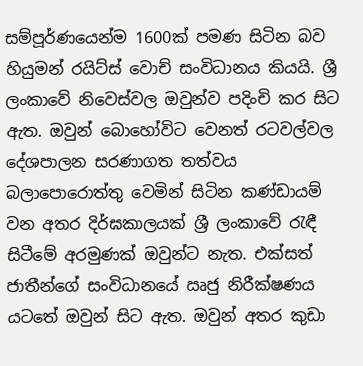සම්පූර්ණයෙන්ම 1600ක් පමණ සිටින බව හියුමන් රයිට්ස් වොච් සංවිධානය කියයි. ශ්‍රී ලංකාවේ නිවෙස්වල ඔවුන්ව පදිංචි කර සිට ඇත. ඔවුන් බොහෝවිට වෙනත් රටවල්වල දේශපාලන සරණාගත තත්වය බලාපොරොත්තු වෙමින් සිටින කණ්ඩායම් වන අතර දිර්ඝකාලයක් ශ්‍රී ලංකාවේ රැඳී සිටීමේ අරමුණක් ඔවුන්ට නැත. එක්සත් ජාතීන්ගේ සංවිධානයේ ඍජු නිරීක්ෂණය යටතේ ඔවුන් සිට ඇත. ඔවුන් අතර කුඩා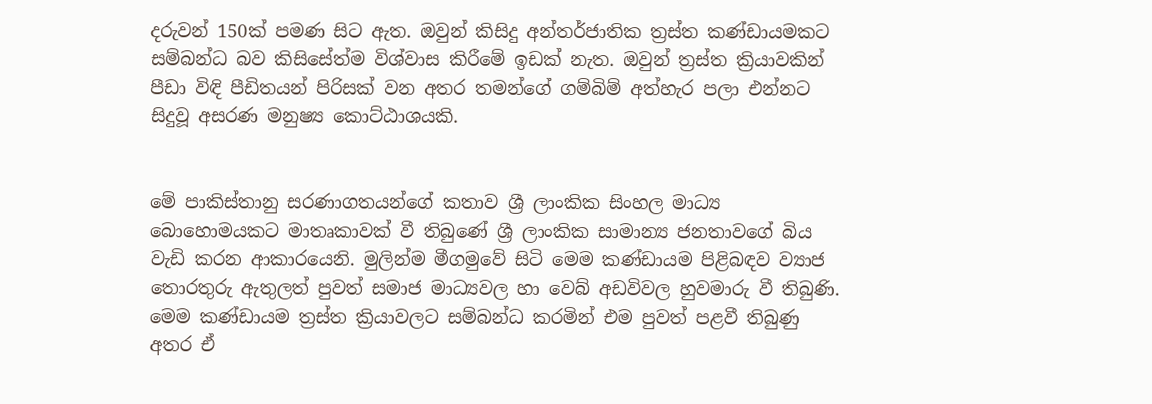දරුවන් 150ක් පමණ සිට ඇත. ඔවුන් කිසිදු අන්තර්ජාතික ත්‍රස්ත කණ්ඩායමකට සම්බන්ධ බව කිසිසේත්ම විශ්වාස කිරීමේ ඉඩක් නැත. ඔවුන් ත්‍රස්ත ක්‍රියාවකින් පීඩා විඳි පීඩිතයන් පිරිසක් වන අතර තමන්ගේ ගම්බිම් අත්හැර පලා එන්නට සිදුවූ අසරණ මනුෂ්‍ය කොට්ඨාශයකි.


මේ පාකිස්තානු සරණාගතයන්ගේ කතාව ශ්‍රී ලාංකික සිංහල මාධ්‍ය බොහොමයකට මාතෘකාවක් වී තිබුණේ ශ්‍රී ලාංකික සාමාන්‍ය ජනතාවගේ බිය වැඩි කරන ආකාරයෙනි. මුලින්ම මීගමුවේ සිටි මෙම කණ්ඩායම පිළිබඳව ව්‍යාජ තොරතුරු ඇතුලත් පුවත් සමාජ මාධ්‍යවල හා වෙබ් අඩවිවල හුවමාරු වී තිබුණි. මෙම කණ්ඩායම ත්‍රස්ත ක්‍රියාවලට සම්බන්ධ කරමින් එම පුවත් පළවී තිබුණු අතර ඒ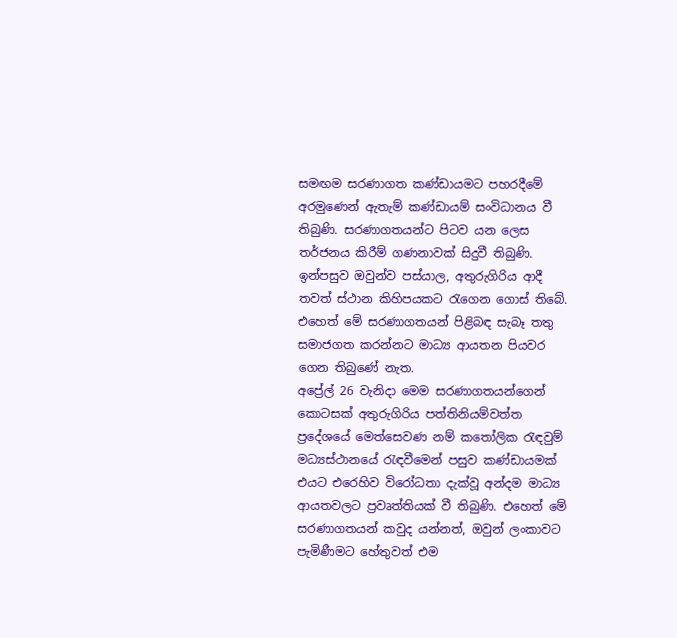සමඟම සරණාගත කණ්ඩායමට පහරදීමේ අරමුණෙන් ඇතැම් කණ්ඩායම් සංවිධානය වී තිබුණි. සරණාගතයන්ට පිටව යන ලෙස තර්ජනය කිරීම් ගණනාවක් සිදුවී තිබුණි. ඉන්පසුව ඔවුන්ව පස්යාල, අතුරුගිරිය ආදී තවත් ස්ථාන කිහිපයකට රැගෙන ගොස් තිබේ. එහෙත් මේ සරණාගතයන් පිළිබඳ සැබෑ තතු සමාජගත කරන්නට මාධ්‍ය ආයතන පියවර ගෙන තිබුණේ නැත.
අප්‍රේල් 26 වැනිදා මෙම සරණාගතයන්ගෙන් කොටසක් අතුරුගිරිය පත්තිනියම්වත්ත ප්‍රදේශයේ මෙත්සෙවණ නම් කතෝලික රැඳවුම් මධ්‍යස්ථානයේ රැඳවීමෙන් පසුව කණ්ඩායමක් එයට එරෙහිව විරෝධතා දැක්වූ අන්දම මාධ්‍ය ආයතවලට ප්‍රවෘත්තියක් වී තිබුණි. එහෙත් මේ සරණාගතයන් කවුද යන්නත්, ඔවුන් ලංකාවට පැමිණීමට හේතුවත් එම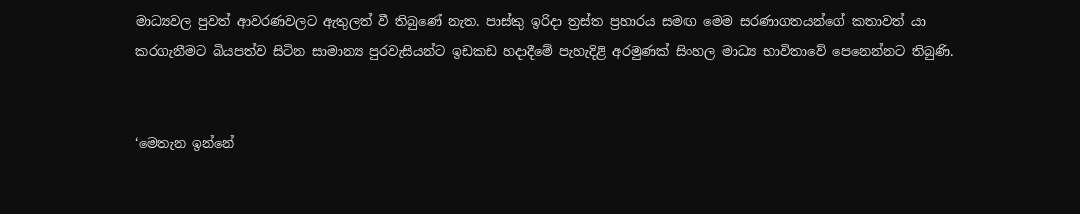මාධ්‍යවල පුවත් ආවරණවලට ඇතුලත් වී තිබුණේ නැත. පාස්කු ඉරිදා ත්‍රස්ත ප්‍රහාරය සමඟ මෙම සරණාගතයන්ගේ කතාවත් යා කරගැනීමට බියපත්ව සිටින සාමාන්‍ය පුරවැසියන්ට ඉඩකඩ හදාදීමේ පැහැදිළි අරමුණක් සිංහල මාධ්‍ය භාවිතාවේ පෙනෙන්නට තිබුණි.


‘මෙතැන ඉන්නේ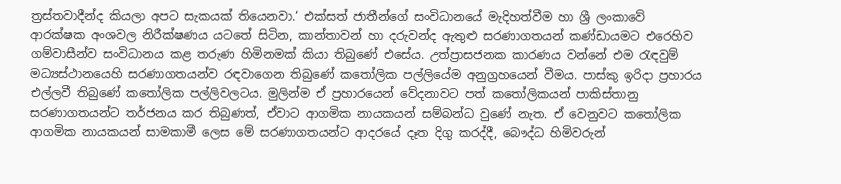ත්‍රස්තවාදීන්ද කියලා අපට සැකයක් තියෙනවා.‘ එක්සත් ජාතීන්ගේ සංවිධානයේ මැදිහත්වීම හා ශ්‍රී ලංකාවේ ආරක්ෂක අංශවල නිරීක්ෂණය යටතේ සිටින, කාන්තාවන් හා දරුවන්ද ඇතුළු සරණාගතයන් කණ්ඩායමට එරෙහිව ගම්වාසීන්ව සංවිධානය කළ තරුණ හිමිනමක් කියා තිබුණේ එසේය. උත්ප්‍රාසජනක කාරණය වන්නේ එම රැඳවුම් මධ්‍යස්ථානයෙහි සරණාගතයන්ව රඳවාගෙන තිබුණේ කතෝලික පල්ලියේම අනුග්‍රහයෙන් වීමය. පාස්කු ඉරිදා ප්‍රහාරය එල්ලවී තිබුණේ කතෝලික පල්ලිවලටය. මුලින්ම ඒ ප්‍රහාරයෙන් වේදනාවට පත් කතෝලිකයන් පාකිස්තානු සරණාගතයන්ට තර්ජනය කර තිබුණත්, ඒවාට ආගමික නායකයන් සම්බන්ධ වුණේ නැත. ඒ වෙනුවට කතෝලික ආගමික නායකයන් සාමකාමී ලෙස මේ සරණාගතයන්ට ආදරයේ දෑත දිගු කරද්දී, බෞද්ධ හිමිවරුන්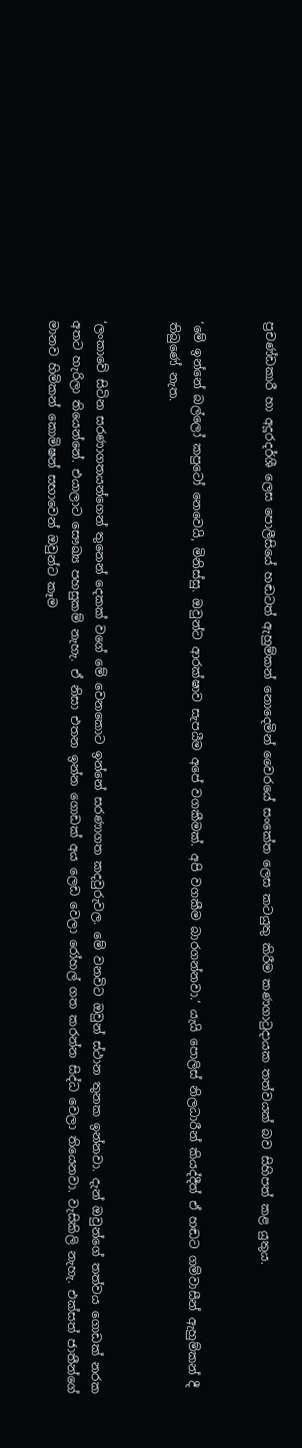ප්‍රචණ්ඩකාරී හා අදූරදර්ශී ලෙස පොලීසියේ හඬටත් ඇහුම්කන් නොදෙමින් වෛරයේ සංකේත ලෙස කටයුතු කිරීම කණගාටුදායක තත්වයක් බව සිහිපත් කළ යුතුය.


‘මේ ඉන්නේ බල්ලෝ කපුටෝ නෙවෙයි, මිනිස්සු. ඔවුන්ට ආරක්ෂාව සැපයීම අපේ වගකීමක්. අපි වගකීම බාරගන්නවා.‘ යැයි පොලිස් නිලධාරීන් කියද්දීත් ඒ හඬට ගම්වාසීන් ඇහුම්කන් දී තිබුණේ නැත.


‘ලංකාවේ සිටින සරණාගතයන්ගෙන් තුනෙන් දෙකක් වගේ මේ වෙනකොට ඉන්නේ සරණාගත කදවුරුවල. මේ වනවිට ඔවුන් ස්ථාන තුනක ඉන්නවා. දැන් ඔවුන්ගේ තත්වය ගොඩක් නරක අතට හැරිලා තියෙන්නේ. එයාලාට සෞඛ්‍ය පහසුකම් නැහැ. ඒ නිසා එතන ඉන්න ගොඩක් අය ලෙඩ වෙලා රෝහල් ගත කරන්න සිද්ධ වෙලා තියෙනවා. වැසිකිලි නැහැ. එක්සත් ජාතීන්ගේ මානව හිමිකන් කොමිෂන් සභාවෙන් ඔවුන්ට කෑම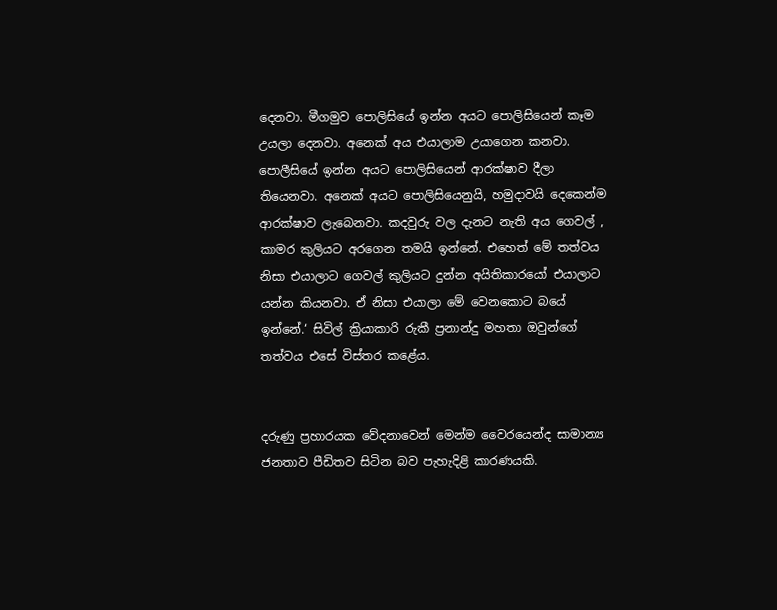දෙනවා. මීගමුව පොලිසියේ ඉන්න අයට පොලිසියෙන් කෑම උයලා දෙනවා. අනෙක් අය එයාලාම උයාගෙන කනවා. පොලීසියේ ඉන්න අයට පොලිසියෙන් ආරක්ෂාව දීලා තියෙනවා. අනෙක් අයට පොලිසියෙනුයි, හමුදාවයි දෙකෙන්ම ආරක්ෂාව ලැබෙනවා. කදවුරු වල දැනට නැති අය ගෙවල් , කාමර කුලියට අරගෙන තමයි ඉන්නේ. එහෙත් මේ තත්වය නිසා එයාලාට ගෙවල් කුලියට දුන්න අයිතිකාරයෝ එයාලාට යන්න කියනවා. ඒ නිසා එයාලා මේ වෙනකොට බයේ ඉන්නේ.‘ සිවිල් ක්‍රියාකාරි රුකී ප්‍රනාන්දු මහතා ඔවුන්ගේ තත්වය එසේ විස්තර කළේය.


දරුණු ප්‍රහාරයක වේදනාවෙන් මෙන්ම වෛරයෙන්ද සාමාන්‍ය ජනතාව පීඩිතව සිටින බව පැහැදිළි කාරණයකි.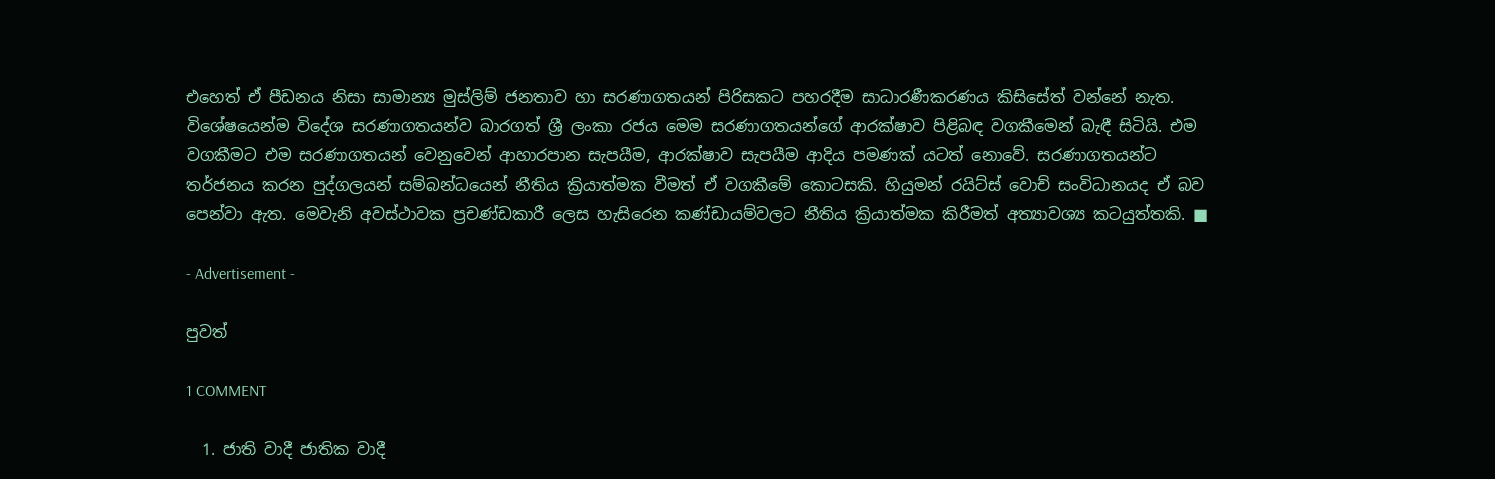එහෙත් ඒ පීඩනය නිසා සාමාන්‍ය මුස්ලිම් ජනතාව හා සරණාගතයන් පිරිසකට පහරදීම සාධාරණීකරණය කිසිසේත් වන්නේ නැත. විශේෂයෙන්ම විදේශ සරණාගතයන්ව බාරගත් ශ්‍රී ලංකා රජය මෙම සරණාගතයන්ගේ ආරක්ෂාව පිළිබඳ වගකීමෙන් බැඳී සිටියි. එම වගකීමට එම සරණාගතයන් වෙනුවෙන් ආහාරපාන සැපයීම, ආරක්ෂාව සැපයීම ආදිය පමණක් යටත් නොවේ. සරණාගතයන්ට තර්ජනය කරන පුද්ගලයන් සම්බන්ධයෙන් නීතිය ක්‍රියාත්මක වීමත් ඒ වගකීමේ කොටසකි. හියුමන් රයිට්ස් වොච් සංවිධානයද ඒ බව පෙන්වා ඇත. මෙවැනි අවස්ථාවක ප්‍රචණ්ඩකාරී ලෙස හැසිරෙන කණ්ඩායම්වලට නීතිය ක්‍රියාත්මක කිරීමත් අත්‍යාවශ්‍ය කටයුත්තකි. ■

- Advertisement -

පුවත්

1 COMMENT

  1. ජාති වාදී ජාතික වාදී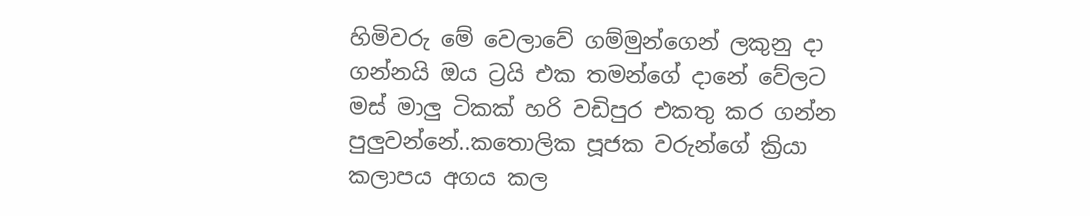හිමිවරු මේ වෙලාවේ ගම්මුන්ගෙන් ලකුනු දා ගන්නයි ඔය ට්‍රයි එක තමන්ගේ දානේ වේලට මස් මාලු ටිකක් හරි වඩිපුර එකතු කර ගන්න පුලුවන්නේ..කතොලික පූජක වරුන්ගේ ක්‍රියා කලාපය අගය කල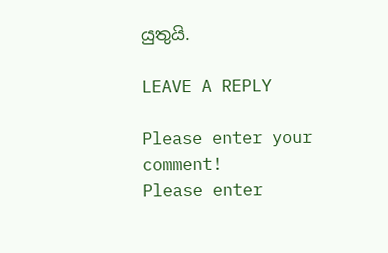යුතුයි.

LEAVE A REPLY

Please enter your comment!
Please enter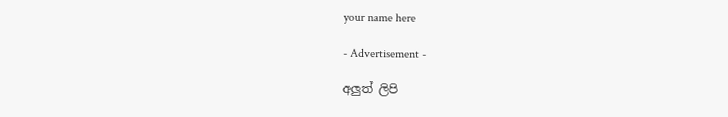your name here

- Advertisement -

අලුත් ලිපි